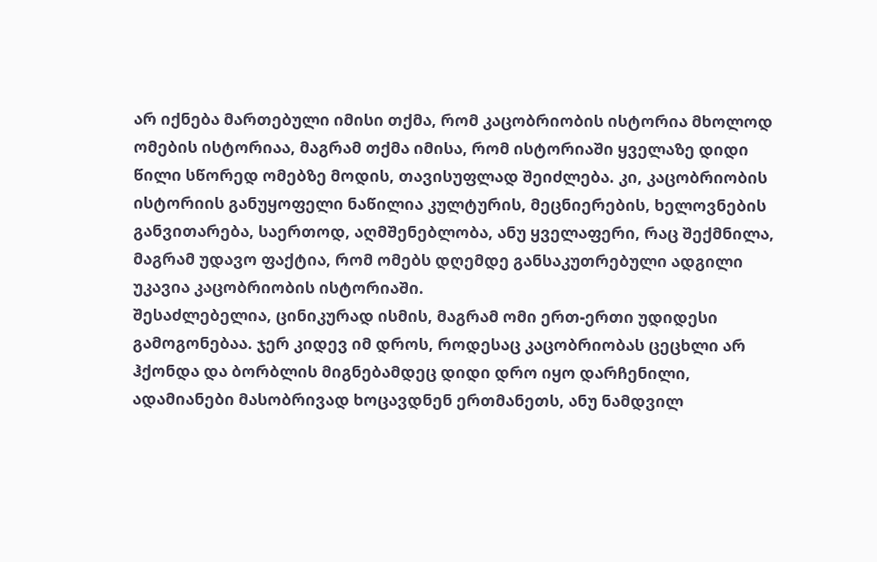არ იქნება მართებული იმისი თქმა, რომ კაცობრიობის ისტორია მხოლოდ ომების ისტორიაა, მაგრამ თქმა იმისა, რომ ისტორიაში ყველაზე დიდი წილი სწორედ ომებზე მოდის, თავისუფლად შეიძლება. კი, კაცობრიობის ისტორიის განუყოფელი ნაწილია კულტურის, მეცნიერების, ხელოვნების განვითარება, საერთოდ, აღმშენებლობა, ანუ ყველაფერი, რაც შექმნილა, მაგრამ უდავო ფაქტია, რომ ომებს დღემდე განსაკუთრებული ადგილი უკავია კაცობრიობის ისტორიაში.
შესაძლებელია, ცინიკურად ისმის, მაგრამ ომი ერთ-ერთი უდიდესი გამოგონებაა. ჯერ კიდევ იმ დროს, როდესაც კაცობრიობას ცეცხლი არ ჰქონდა და ბორბლის მიგნებამდეც დიდი დრო იყო დარჩენილი, ადამიანები მასობრივად ხოცავდნენ ერთმანეთს, ანუ ნამდვილ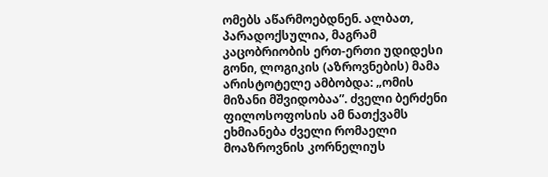ომებს აწარმოებდნენ. ალბათ, პარადოქსულია, მაგრამ კაცობრიობის ერთ-ერთი უდიდესი გონი, ლოგიკის (აზროვნების) მამა არისტოტელე ამბობდა: „ომის მიზანი მშვიდობაა”. ძველი ბერძენი ფილოსოფოსის ამ ნათქვამს ეხმიანება ძველი რომაელი მოაზროვნის კორნელიუს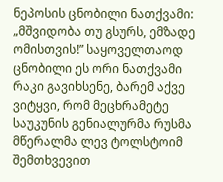ნეპოსის ცნობილი ნათქვამი: „მშვიდობა თუ გსურს, ემზადე ომისთვის!” საყოველთაოდ ცნობილი ეს ორი ნათქვამი რაკი გავიხსენე, ბარემ აქვე ვიტყვი, რომ მეცხრამეტე საუკუნის გენიალურმა რუსმა მწერალმა ლევ ტოლსტოიმ შემთხვევით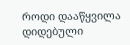როდი დააწყვილა დიდებული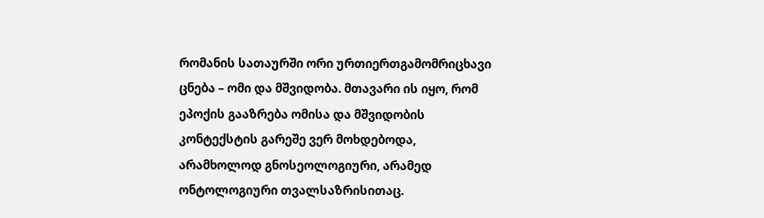რომანის სათაურში ორი ურთიერთგამომრიცხავი ცნება – ომი და მშვიდობა. მთავარი ის იყო, რომ ეპოქის გააზრება ომისა და მშვიდობის კონტექსტის გარეშე ვერ მოხდებოდა, არამხოლოდ გნოსეოლოგიური, არამედ ონტოლოგიური თვალსაზრისითაც.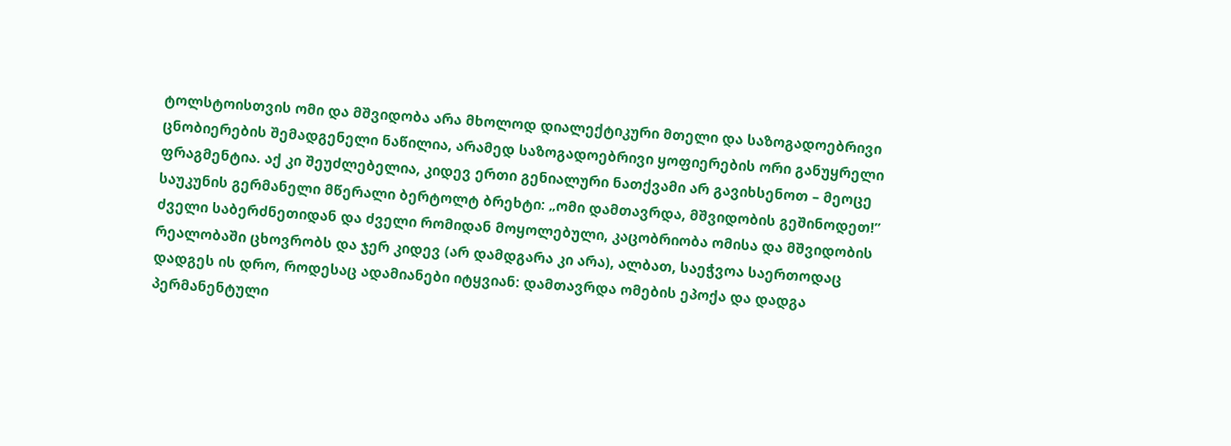ტოლსტოისთვის ომი და მშვიდობა არა მხოლოდ დიალექტიკური მთელი და საზოგადოებრივი ცნობიერების შემადგენელი ნაწილია, არამედ საზოგადოებრივი ყოფიერების ორი განუყრელი ფრაგმენტია. აქ კი შეუძლებელია, კიდევ ერთი გენიალური ნათქვამი არ გავიხსენოთ – მეოცე საუკუნის გერმანელი მწერალი ბერტოლტ ბრეხტი: „ომი დამთავრდა, მშვიდობის გეშინოდეთ!” ძველი საბერძნეთიდან და ძველი რომიდან მოყოლებული, კაცობრიობა ომისა და მშვიდობის რეალობაში ცხოვრობს და ჯერ კიდევ (არ დამდგარა კი არა), ალბათ, საეჭვოა საერთოდაც დადგეს ის დრო, როდესაც ადამიანები იტყვიან: დამთავრდა ომების ეპოქა და დადგა პერმანენტული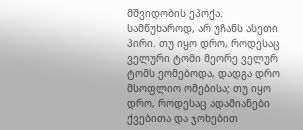მშვიდობის ეპოქა. სამწუხაროდ, არ უჩანს ასეთი პირი. თუ იყო დრო, როდესაც ველური ტომი მეორე ველურ ტომს ეომებოდა, დადგა დრო მსოფლიო ომებისა; თუ იყო დრო, როდესაც ადამიანები ქვებითა და ჯოხებით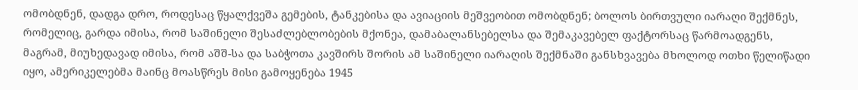ომობდნენ, დადგა დრო, როდესაც წყალქვეშა გემების, ტანკებისა და ავიაციის მეშვეობით ომობდნენ; ბოლოს ბირთვული იარაღი შექმნეს, რომელიც, გარდა იმისა, რომ საშინელი შესაძლებლობების მქონეა, დამაბალანსებელსა და შემაკავებელ ფაქტორსაც წარმოადგენს, მაგრამ, მიუხედავად იმისა, რომ აშშ-სა და საბჭოთა კავშირს შორის ამ საშინელი იარაღის შექმნაში განსხვავება მხოლოდ ოთხი წელიწადი იყო, ამერიკელებმა მაინც მოასწრეს მისი გამოყენება 1945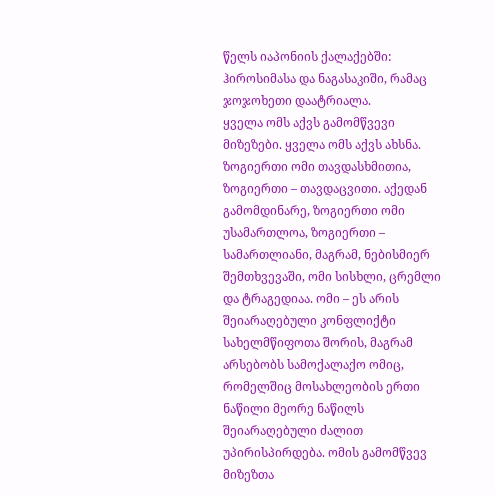წელს იაპონიის ქალაქებში: ჰიროსიმასა და ნაგასაკიში, რამაც ჯოჯოხეთი დაატრიალა.
ყველა ომს აქვს გამომწვევი მიზეზები. ყველა ომს აქვს ახსნა. ზოგიერთი ომი თავდასხმითია, ზოგიერთი – თავდაცვითი. აქედან გამომდინარე, ზოგიერთი ომი უსამართლოა, ზოგიერთი – სამართლიანი, მაგრამ, ნებისმიერ შემთხვევაში, ომი სისხლი, ცრემლი და ტრაგედიაა. ომი – ეს არის შეიარაღებული კონფლიქტი სახელმწიფოთა შორის, მაგრამ არსებობს სამოქალაქო ომიც, რომელშიც მოსახლეობის ერთი ნაწილი მეორე ნაწილს შეიარაღებული ძალით უპირისპირდება. ომის გამომწვევ მიზეზთა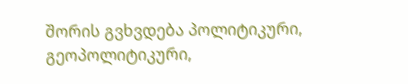შორის გვხვდება პოლიტიკური, გეოპოლიტიკური,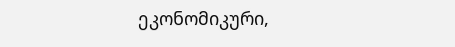ეკონომიკური,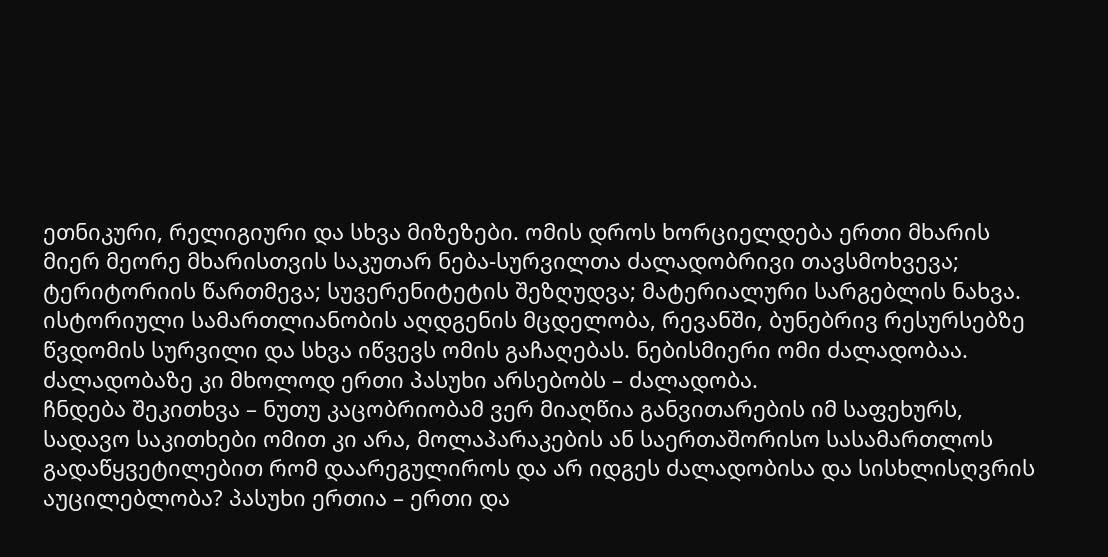ეთნიკური, რელიგიური და სხვა მიზეზები. ომის დროს ხორციელდება ერთი მხარის მიერ მეორე მხარისთვის საკუთარ ნება-სურვილთა ძალადობრივი თავსმოხვევა; ტერიტორიის წართმევა; სუვერენიტეტის შეზღუდვა; მატერიალური სარგებლის ნახვა. ისტორიული სამართლიანობის აღდგენის მცდელობა, რევანში, ბუნებრივ რესურსებზე წვდომის სურვილი და სხვა იწვევს ომის გაჩაღებას. ნებისმიერი ომი ძალადობაა. ძალადობაზე კი მხოლოდ ერთი პასუხი არსებობს – ძალადობა.
ჩნდება შეკითხვა – ნუთუ კაცობრიობამ ვერ მიაღწია განვითარების იმ საფეხურს, სადავო საკითხები ომით კი არა, მოლაპარაკების ან საერთაშორისო სასამართლოს გადაწყვეტილებით რომ დაარეგულიროს და არ იდგეს ძალადობისა და სისხლისღვრის აუცილებლობა? პასუხი ერთია – ერთი და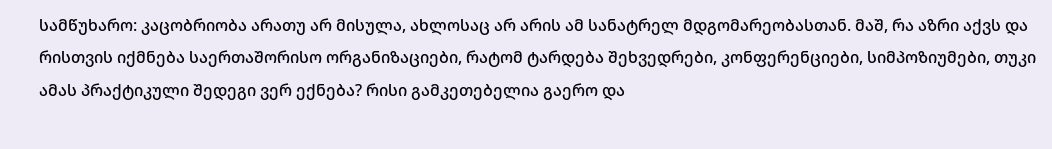სამწუხარო: კაცობრიობა არათუ არ მისულა, ახლოსაც არ არის ამ სანატრელ მდგომარეობასთან. მაშ, რა აზრი აქვს და რისთვის იქმნება საერთაშორისო ორგანიზაციები, რატომ ტარდება შეხვედრები, კონფერენციები, სიმპოზიუმები, თუკი ამას პრაქტიკული შედეგი ვერ ექნება? რისი გამკეთებელია გაერო და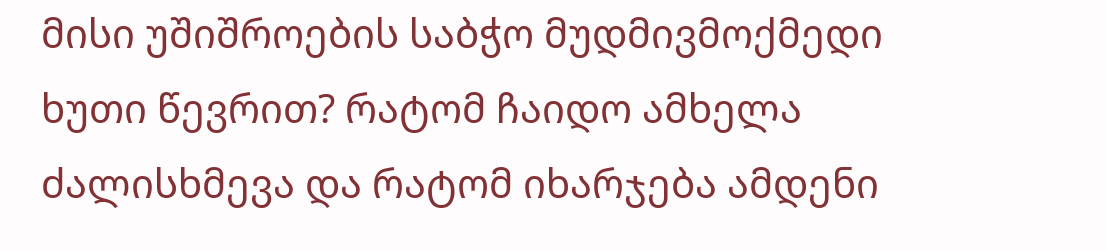მისი უშიშროების საბჭო მუდმივმოქმედი ხუთი წევრით? რატომ ჩაიდო ამხელა ძალისხმევა და რატომ იხარჯება ამდენი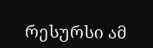რესურსი ამ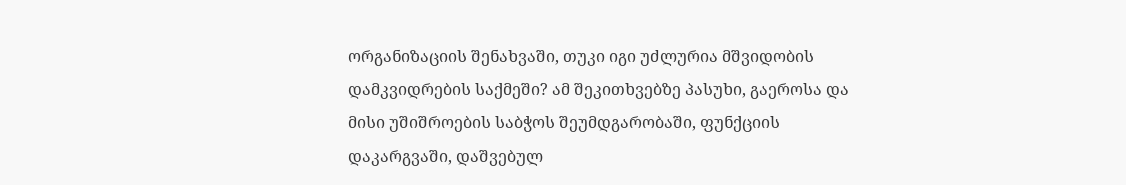ორგანიზაციის შენახვაში, თუკი იგი უძლურია მშვიდობის დამკვიდრების საქმეში? ამ შეკითხვებზე პასუხი, გაეროსა და მისი უშიშროების საბჭოს შეუმდგარობაში, ფუნქციის დაკარგვაში, დაშვებულ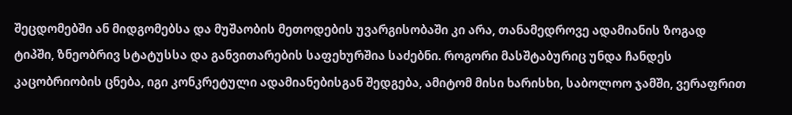შეცდომებში ან მიდგომებსა და მუშაობის მეთოდების უვარგისობაში კი არა, თანამედროვე ადამიანის ზოგად ტიპში, ზნეობრივ სტატუსსა და განვითარების საფეხურშია საძებნი. როგორი მასშტაბურიც უნდა ჩანდეს კაცობრიობის ცნება, იგი კონკრეტული ადამიანებისგან შედგება, ამიტომ მისი ხარისხი, საბოლოო ჯამში, ვერაფრით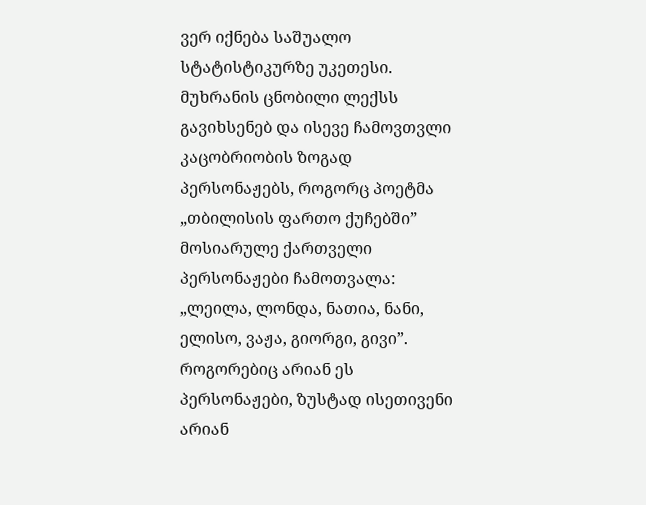ვერ იქნება საშუალო სტატისტიკურზე უკეთესი. მუხრანის ცნობილი ლექსს გავიხსენებ და ისევე ჩამოვთვლი კაცობრიობის ზოგად პერსონაჟებს, როგორც პოეტმა „თბილისის ფართო ქუჩებში” მოსიარულე ქართველი პერსონაჟები ჩამოთვალა: „ლეილა, ლონდა, ნათია, ნანი, ელისო, ვაჟა, გიორგი, გივი”. როგორებიც არიან ეს პერსონაჟები, ზუსტად ისეთივენი არიან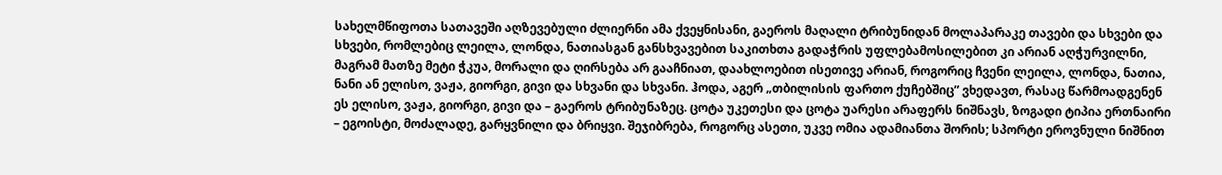სახელმწიფოთა სათავეში აღზევებული ძლიერნი ამა ქვეყნისანი, გაეროს მაღალი ტრიბუნიდან მოლაპარაკე თავები და სხვები და სხვები, რომლებიც ლეილა, ლონდა, ნათიასგან განსხვავებით საკითხთა გადაჭრის უფლებამოსილებით კი არიან აღჭურვილნი, მაგრამ მათზე მეტი ჭკუა, მორალი და ღირსება არ გააჩნიათ, დაახლოებით ისეთივე არიან, როგორიც ჩვენი ლეილა, ლონდა, ნათია, ნანი ან ელისო, ვაჟა, გიორგი, გივი და სხვანი და სხვანი. ჰოდა, აგერ „თბილისის ფართო ქუჩებშიც” ვხედავთ, რასაც წარმოადგენენ ეს ელისო, ვაჟა, გიორგი, გივი და – გაეროს ტრიბუნაზეც. ცოტა უკეთესი და ცოტა უარესი არაფერს ნიშნავს, ზოგადი ტიპია ერთნაირი – ეგოისტი, მოძალადე, გარყვნილი და ბრიყვი. შეჯიბრება, როგორც ასეთი, უკვე ომია ადამიანთა შორის; სპორტი ეროვნული ნიშნით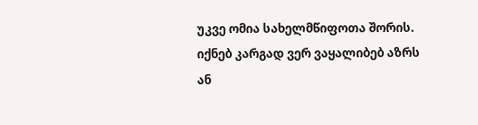უკვე ომია სახელმწიფოთა შორის. იქნებ კარგად ვერ ვაყალიბებ აზრს ან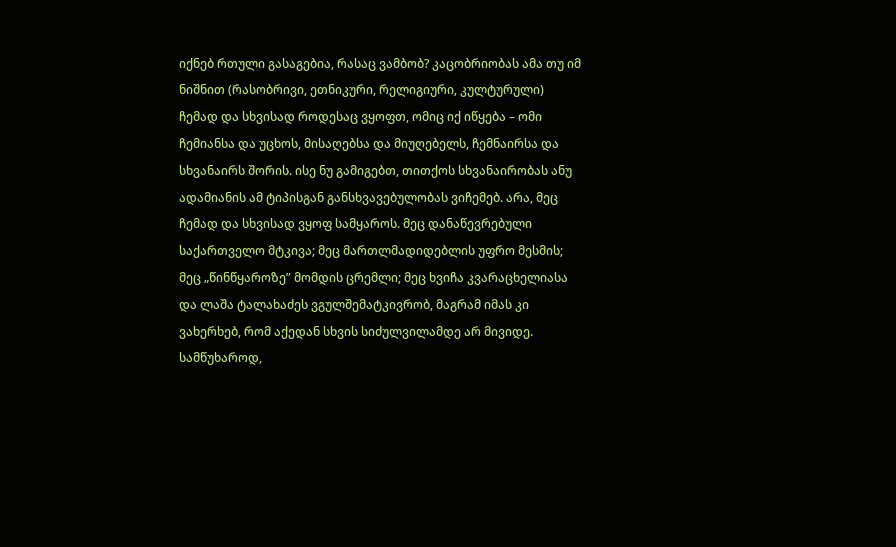იქნებ რთული გასაგებია, რასაც ვამბობ? კაცობრიობას ამა თუ იმ ნიშნით (რასობრივი, ეთნიკური, რელიგიური, კულტურული) ჩემად და სხვისად როდესაც ვყოფთ, ომიც იქ იწყება – ომი ჩემიანსა და უცხოს, მისაღებსა და მიუღებელს, ჩემნაირსა და სხვანაირს შორის. ისე ნუ გამიგებთ, თითქოს სხვანაირობას ანუ ადამიანის ამ ტიპისგან განსხვავებულობას ვიჩემებ. არა, მეც ჩემად და სხვისად ვყოფ სამყაროს. მეც დანაწევრებული საქართველო მტკივა; მეც მართლმადიდებლის უფრო მესმის; მეც „წინწყაროზე” მომდის ცრემლი; მეც ხვიჩა კვარაცხელიასა და ლაშა ტალახაძეს ვგულშემატკივრობ, მაგრამ იმას კი ვახერხებ, რომ აქედან სხვის სიძულვილამდე არ მივიდე. სამწუხაროდ,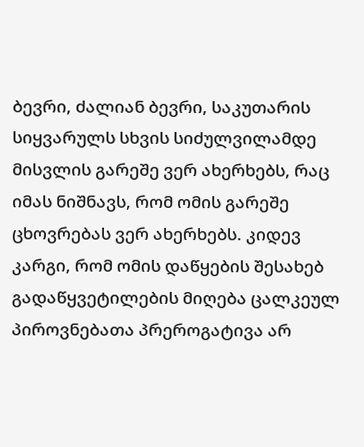ბევრი, ძალიან ბევრი, საკუთარის სიყვარულს სხვის სიძულვილამდე მისვლის გარეშე ვერ ახერხებს, რაც იმას ნიშნავს, რომ ომის გარეშე ცხოვრებას ვერ ახერხებს. კიდევ კარგი, რომ ომის დაწყების შესახებ გადაწყვეტილების მიღება ცალკეულ პიროვნებათა პრეროგატივა არ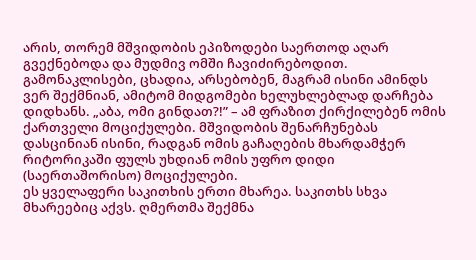არის, თორემ მშვიდობის ეპიზოდები საერთოდ აღარ გვექნებოდა და მუდმივ ომში ჩავიძირებოდით. გამონაკლისები, ცხადია, არსებობენ, მაგრამ ისინი ამინდს ვერ შექმნიან, ამიტომ მიდგომები ხელუხლებლად დარჩება დიდხანს. „აბა, ომი გინდათ?!” – ამ ფრაზით ქირქილებენ ომის ქართველი მოციქულები. მშვიდობის შენარჩუნებას დასცინიან ისინი, რადგან ომის გაჩაღების მხარდამჭერ რიტორიკაში ფულს უხდიან ომის უფრო დიდი (საერთაშორისო) მოციქულები.
ეს ყველაფერი საკითხის ერთი მხარეა. საკითხს სხვა მხარეებიც აქვს. ღმერთმა შექმნა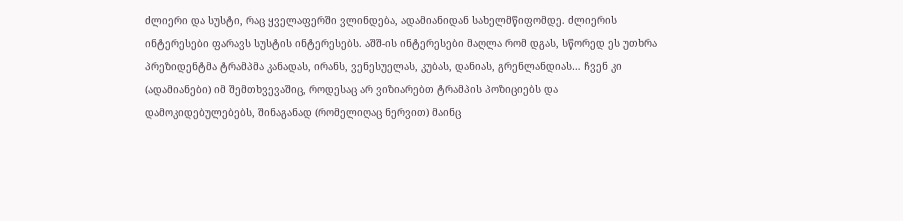ძლიერი და სუსტი, რაც ყველაფერში ვლინდება, ადამიანიდან სახელმწიფომდე. ძლიერის ინტერესები ფარავს სუსტის ინტერესებს. აშშ-ის ინტერესები მაღლა რომ დგას, სწორედ ეს უთხრა პრეზიდენტმა ტრამპმა კანადას, ირანს, ვენესუელას, კუბას, დანიას, გრენლანდიას… ჩვენ კი (ადამიანები) იმ შემთხვევაშიც, როდესაც არ ვიზიარებთ ტრამპის პოზიციებს და დამოკიდებულებებს, შინაგანად (რომელიღაც ნერვით) მაინც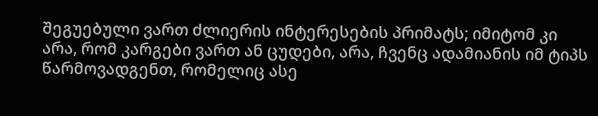შეგუებული ვართ ძლიერის ინტერესების პრიმატს; იმიტომ კი არა, რომ კარგები ვართ ან ცუდები, არა, ჩვენც ადამიანის იმ ტიპს წარმოვადგენთ, რომელიც ასე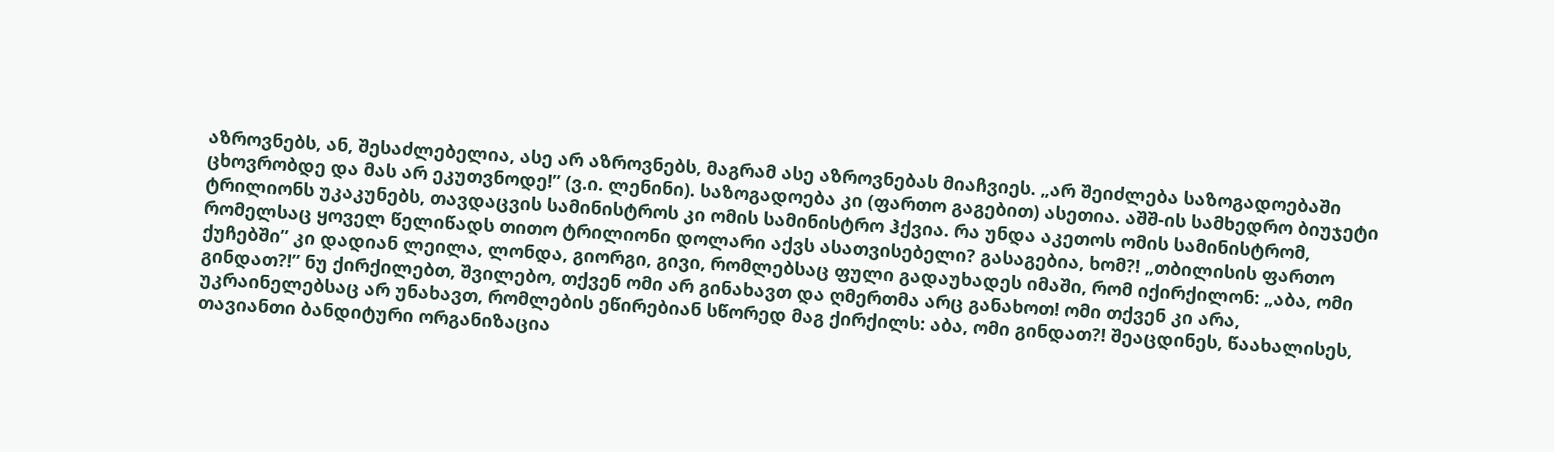აზროვნებს, ან, შესაძლებელია, ასე არ აზროვნებს, მაგრამ ასე აზროვნებას მიაჩვიეს. „არ შეიძლება საზოგადოებაში ცხოვრობდე და მას არ ეკუთვნოდე!” (ვ.ი. ლენინი). საზოგადოება კი (ფართო გაგებით) ასეთია. აშშ-ის სამხედრო ბიუჯეტი ტრილიონს უკაკუნებს, თავდაცვის სამინისტროს კი ომის სამინისტრო ჰქვია. რა უნდა აკეთოს ომის სამინისტრომ, რომელსაც ყოველ წელიწადს თითო ტრილიონი დოლარი აქვს ასათვისებელი? გასაგებია, ხომ?! „თბილისის ფართო ქუჩებში” კი დადიან ლეილა, ლონდა, გიორგი, გივი, რომლებსაც ფული გადაუხადეს იმაში, რომ იქირქილონ: „აბა, ომი გინდათ?!” ნუ ქირქილებთ, შვილებო, თქვენ ომი არ გინახავთ და ღმერთმა არც განახოთ! ომი თქვენ კი არა, უკრაინელებსაც არ უნახავთ, რომლების ეწირებიან სწორედ მაგ ქირქილს: აბა, ომი გინდათ?! შეაცდინეს, წაახალისეს, თავიანთი ბანდიტური ორგანიზაცია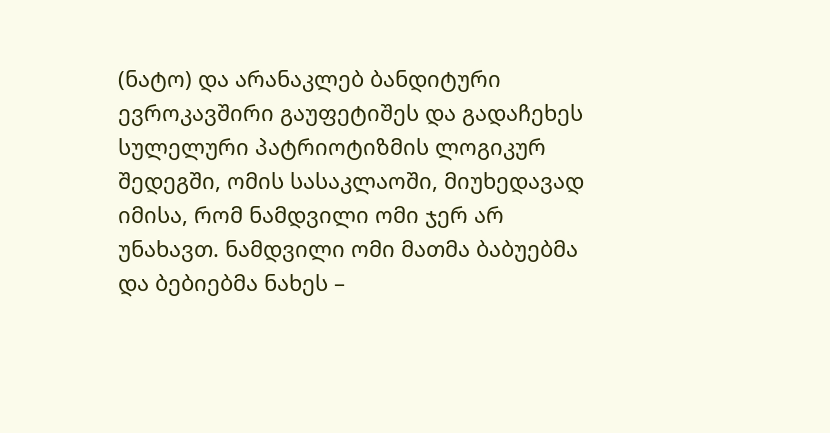(ნატო) და არანაკლებ ბანდიტური ევროკავშირი გაუფეტიშეს და გადაჩეხეს სულელური პატრიოტიზმის ლოგიკურ შედეგში, ომის სასაკლაოში, მიუხედავად იმისა, რომ ნამდვილი ომი ჯერ არ უნახავთ. ნამდვილი ომი მათმა ბაბუებმა და ბებიებმა ნახეს –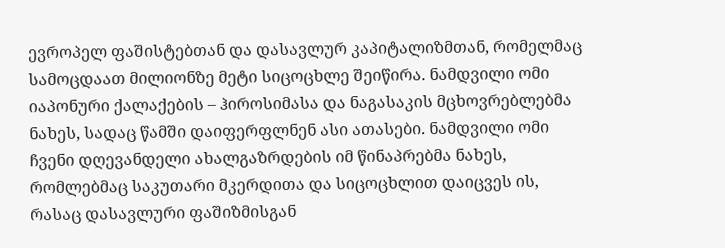ევროპელ ფაშისტებთან და დასავლურ კაპიტალიზმთან, რომელმაც სამოცდაათ მილიონზე მეტი სიცოცხლე შეიწირა. ნამდვილი ომი იაპონური ქალაქების – ჰიროსიმასა და ნაგასაკის მცხოვრებლებმა ნახეს, სადაც წამში დაიფერფლნენ ასი ათასები. ნამდვილი ომი ჩვენი დღევანდელი ახალგაზრდების იმ წინაპრებმა ნახეს, რომლებმაც საკუთარი მკერდითა და სიცოცხლით დაიცვეს ის, რასაც დასავლური ფაშიზმისგან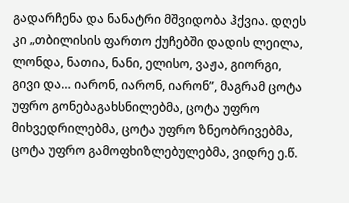გადარჩენა და ნანატრი მშვიდობა ჰქვია. დღეს კი „თბილისის ფართო ქუჩებში დადის ლეილა, ლონდა, ნათია, ნანი, ელისო, ვაჟა, გიორგი, გივი და… იარონ, იარონ, იარონ”, მაგრამ ცოტა უფრო გონებაგახსნილებმა, ცოტა უფრო მიხვედრილებმა, ცოტა უფრო ზნეობრივებმა, ცოტა უფრო გამოფხიზლებულებმა, ვიდრე ე.წ.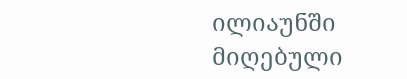ილიაუნში მიღებული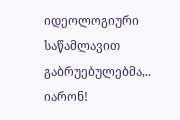იდეოლოგიური საწამლავით გაბრუებულებმა,..
იარონ!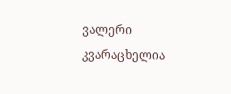ვალერი კვარაცხელია